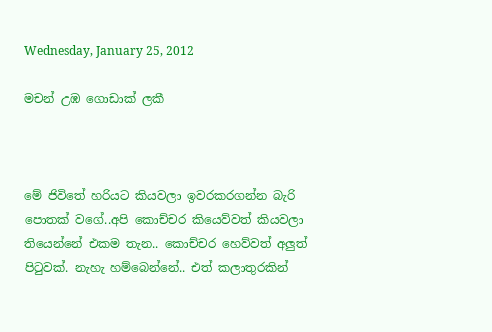Wednesday, January 25, 2012

මචන් උඹ ගොඩාක් ලකී



මේ ජිවිතේ හරියට කියවලා ඉවරකරගන්න බැරි පොතක් වගේ..අපි කොච්චර කියෙව්වත් කියවලා තියෙන්නේ එකම තැන.. කොච්චර හෙව්වත් අලුත් පිටුවක්. නැහැ හම්බෙන්නේ.. එත් කලාතුරකින්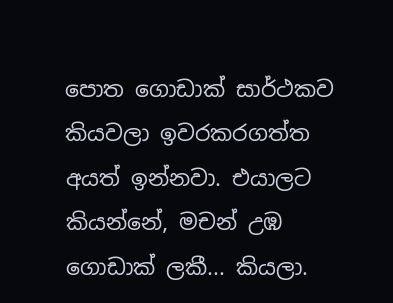පොත ගොඩාක් සාර්ථකව කියවලා ඉවරකරගත්ත අයත් ඉන්නවා. එයාලට කියන්නේ, මචන් උඹ ගොඩාක් ලකී... කියලා.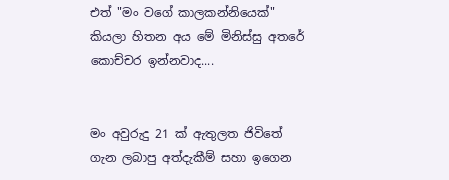එත් "මං වගේ කාලකන්නියෙක්" කියලා හිතන අය මේ මිනිස්සු අතරේ කොච්චර ඉන්නවාද....


මං අවුරුදු 21 ක් ඇතුලත ජිවිතේ ගැන ලබාපු අත්දැකීම් සහා ඉගෙන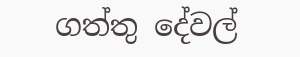ගත්තු දේවල්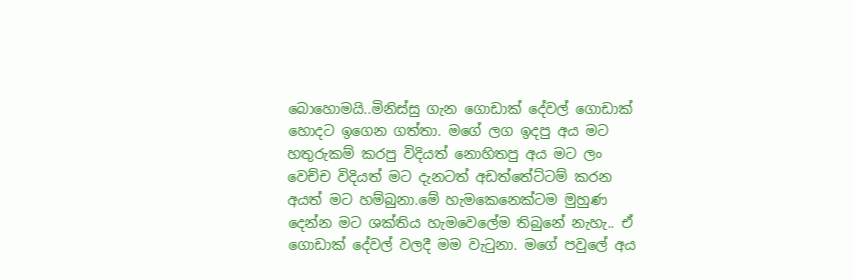බොහොමයි..මිනිස්සු ගැන ගොඩාක් දේවල් ගොඩාක් හොදට ඉගෙන ගත්තා. මගේ ලග ඉදපු අය මට හතුරුකම් කරපු විදියත් නොහිතපු අය මට ලං වෙච්ච විදියත් මට දැනටත් අඩත්තේට්ටම් කරන අයත් මට හම්බුනා.මේ හැමකෙනෙක්ටම මුහුණ දෙන්න මට ශක්තිය හැමවෙලේම තිබුනේ නැහැ.. ඒ ගොඩාක් දේවල් වලදී මම වැටුනා. මගේ පවුලේ අය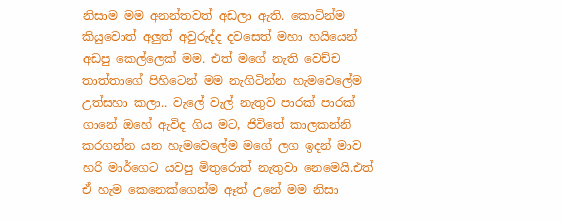නිසාම මම අනන්තවත් අඩලා ඇති. කොටින්ම කියුවොත් අලුත් අවුරුද්ද දවසෙත් මහා හයියෙන් අඩපු කෙල්ලෙක් මම. එත් මගේ නැති වෙච්ච තාත්තාගේ පිහිටෙන් මම නැගිටින්න හැමවෙලේම උත්සහා කලා.. වැලේ වැල් නැතුව පාරක් පාරක් ගානේ ඔහේ ඇවිද ගිය මට, ජිවිතේ කාලකන්නි කරගන්න යන හැමවෙලේම මගේ ලග ඉදන් මාව හරි මාර්ගෙට යවපු මිතුරොත් නැතුවා නෙමෙයි.එත් ඒ හැම කෙනෙක්ගෙන්ම ඈත් උනේ මම නිසා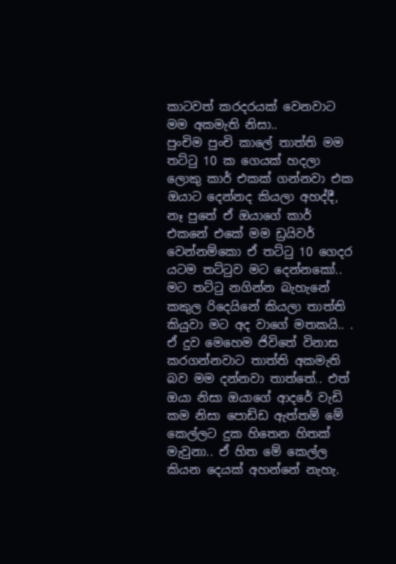කාටවත් කරදරයක් වෙනවාට මම අකමැති නිසා..
පුංචිම පුංචි කාලේ තාත්ති මම තට්ටු 10 ක ගෙයක් හදලා ලොකු කාර් එකක් ගන්නවා එක ඔයාට දෙන්නද කියලා අහද්දී, නෑ පුතේ ඒ ඔයාගේ කාර් එකනේ එකේ මම ඩ්‍රයිවර් වෙන්නම්කො ඒ තට්ටු 10 ගෙදර යටම තට්ටුව මට දෙන්නකෝ.. මට තට්ටු නගින්න බැහැනේ කකුල රිදෙයිනේ කියලා තාත්ති කියුවා මට අද වාගේ මතකයි.. . ඒ දුව මෙහෙම ජිවිතේ විනාස කරගන්නවාට තාත්ති අකමැති බව මම දන්නවා තාත්තේ.. එත් ඔයා නිසා ඔයාගේ ආදරේ වැඩි කම නිසා පොඩ්ඩ ඇත්තම් මේ කෙල්ලට දුක හිතෙන හිතක් මැවුනා.. ඒ හිත මේ කෙල්ල කියන දෙයක් අහන්නේ නැහැ.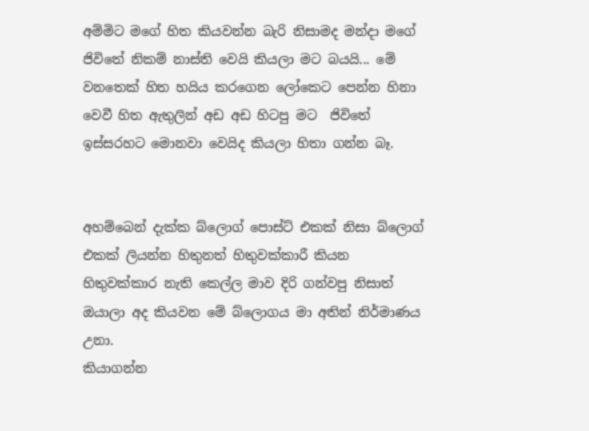අම්මිට මගේ හිත කියවන්න බැරි නිසාමද මන්දා මගේ ජිවිතේ නිකම් නාස්ති වෙයි කියලා මට බයයි... මේ වනතෙක් හිත හයිය කරගෙන ලෝකෙට පෙන්න හිනා වෙවී හිත ඇතුලින් අඩ අඩ හිටපු මට  ජිවිතේ ඉස්සරහට මොනවා වෙයිද කියලා හිතා ගන්න බෑ.


අහම්බෙන් දැක්ක බ්ලොග් පොස්ට් එකක් නිසා බ්ලොග් එකක් ලියන්න හිතුනත් හිතුවක්කාරී කියන හිතුවක්කාර නැති කෙල්ල මාව දිරි ගන්වපු නිසාත් ඔයාලා අද කියවන මේ බ්ලොගය මා අතින් නිර්මාණය උනා.
කියාගන්න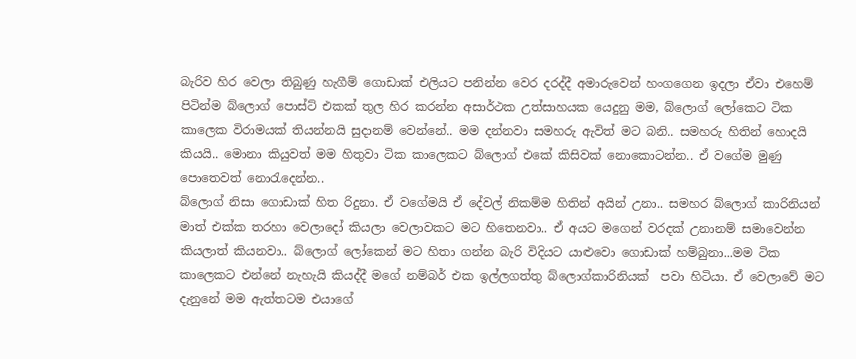බැරිව හිර වෙලා තිබුණු හැගීම් ගොඩාක් එලියට පනින්න වෙර දරද්දී අමාරුවෙන් හංගගෙන ඉදලා ඒවා එහෙම් පිටින්ම බ්ලොග් පොස්ට් එකක් තුල හිර කරන්න අසාර්ථක උත්සාහයක යෙදුනු මම, බ්ලොග් ලෝකෙට ටික කාලෙක විරාමයක් තියන්නයි සුදානම් වෙන්නේ.. මම දන්නවා සමහරු ඇවිත් මට බනි.. සමහරු හිතින් හොදයි කියයි.. මොනා කියුවත් මම හිතුවා ටික කාලෙකට බ්ලොග් එකේ කිසිවක් නොකොටන්න.. ඒ වගේම මුණු පොතෙවත් නොරැදෙන්න..
බ්ලොග් නිසා ගොඩාක් හිත රිදුනා. ඒ වගේමයි ඒ දේවල් නිකම්ම හිතින් අයින් උනා.. සමහර බ්ලොග් කාරිනියන් මාත් එක්ක තරහා වෙලාදෝ කියලා වෙලාවකට මට හිතෙනවා.. ඒ අයට මගෙන් වරදක් උනානම් සමාවෙන්න කියලාත් කියනවා.. බ්ලොග් ලෝකෙන් මට හිතා ගන්න බැරි විදියට යාළුවො ගොඩාක් හම්බුනා...මම ටික කාලෙකට එන්නේ නැහැයි කියද්දී මගේ නම්බර් එක ඉල්ලගත්තු බ්ලොග්කාරිනියක්  පවා හිටියා. ඒ වෙලාවේ මට දැනුනේ මම ඇත්තටම එයාගේ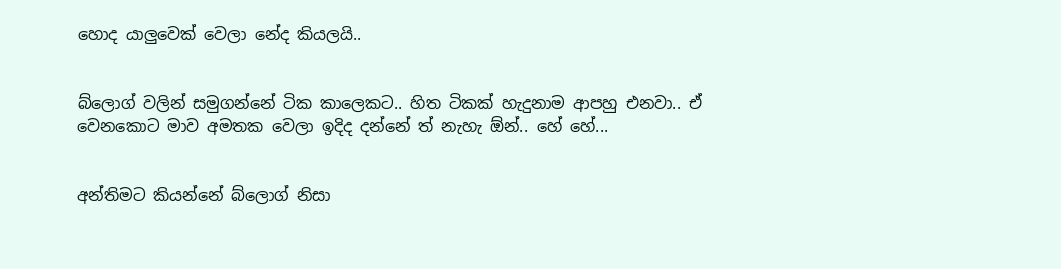හොද යාලුවෙක් වෙලා නේද කියලයි..


බ්ලොග් වලින් සමුගන්නේ ටික කාලෙකට.. හිත ටිකක් හැදුනාම ආපහු එනවා.. ඒ වෙනකොට මාව අමතක වෙලා ඉදිද දන්නේ ත් නැහැ ඕන්.. හේ හේ...


අන්තිමට කියන්නේ බ්ලොග් නිසා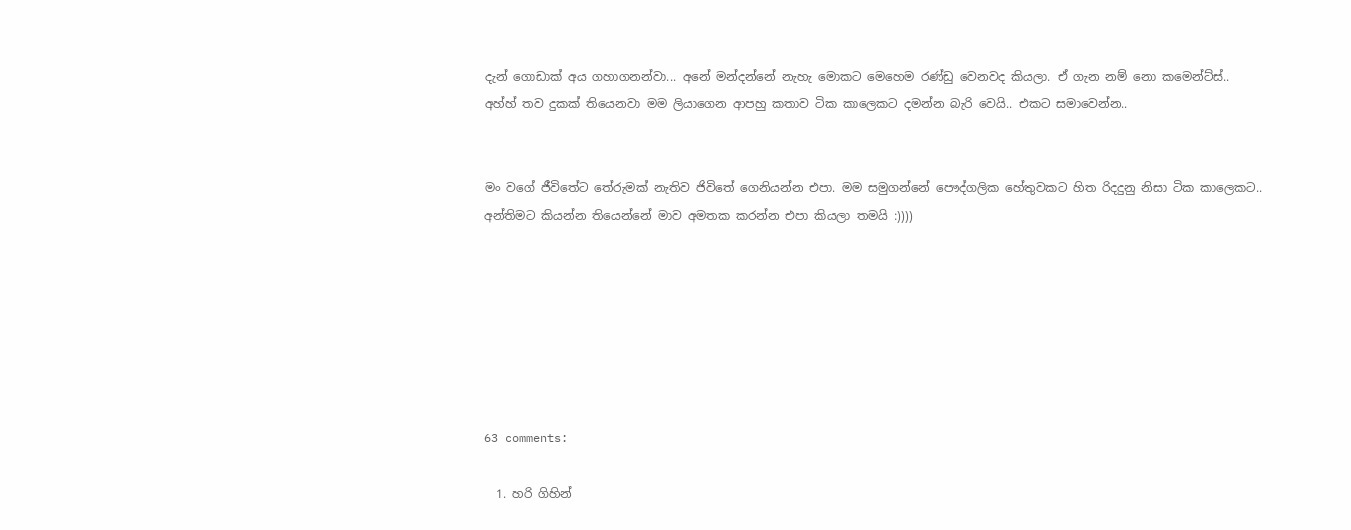දැන් ගොඩාක් අය ගහාගනන්වා... අනේ මන්දන්නේ නැහැ මොකට මෙහෙම රණ්ඩු වෙනවද කියලා. ඒ ගැන නම් නො කමෙන්ට්ස්..
අහ්හ් තව දුකක් තියෙනවා මම ලියාගෙන ආපහු කතාව ටික කාලෙකට දමන්න බැරි වෙයි.. එකට සමාවෙන්න..


මං වගේ ජීවිතේට තේරුමක් නැතිව ජිවිතේ ගෙනියන්න එපා. මම සමුගන්නේ පෞද්ගලික හේතුවකට හිත රිදදුනු නිසා ටික කාලෙකට..
අන්තිමට කියන්න තියෙන්නේ මාව අමතක කරන්න එපා කියලා තමයි :))))







63 comments:

  1. හරි ගිහින්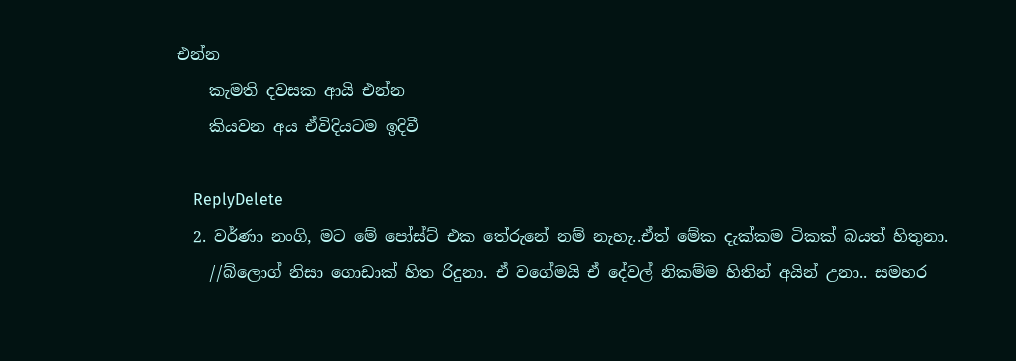එන්න
    කැමති දවසක ආයි එන්න
    කියවන අය ඒවිදියටම ඉදිවී

    ReplyDelete
  2. වර්ණා නංගි, මට මේ පෝස්ට් එක තේරුනේ නම් නැහැ..ඒත් මේක දැක්කම ටිකක් බයත් හිතුනා.
    //බ්ලොග් නිසා ගොඩාක් හිත රිදුනා. ඒ වගේමයි ඒ දේවල් නිකම්ම හිතින් අයින් උනා.. සමහර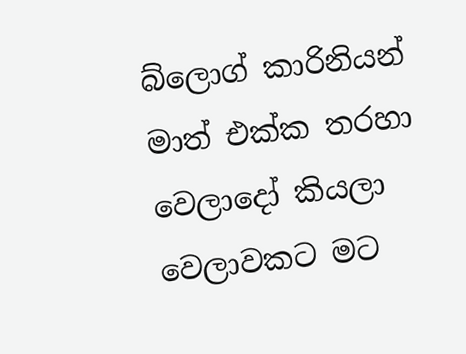බ්ලොග් කාරිනියන් මාත් එක්ක තරහා වෙලාදෝ කියලා වෙලාවකට මට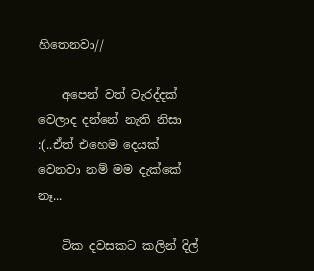හිතෙනවා//

    අපෙන් වත් වැරද්දක් වෙලාද දන්නේ නැති නිසා :(..ඒත් එහෙම දෙයක් වෙනවා නම් මම දැක්කේ නෑ...

    ටික දවසකට කලින් දිල්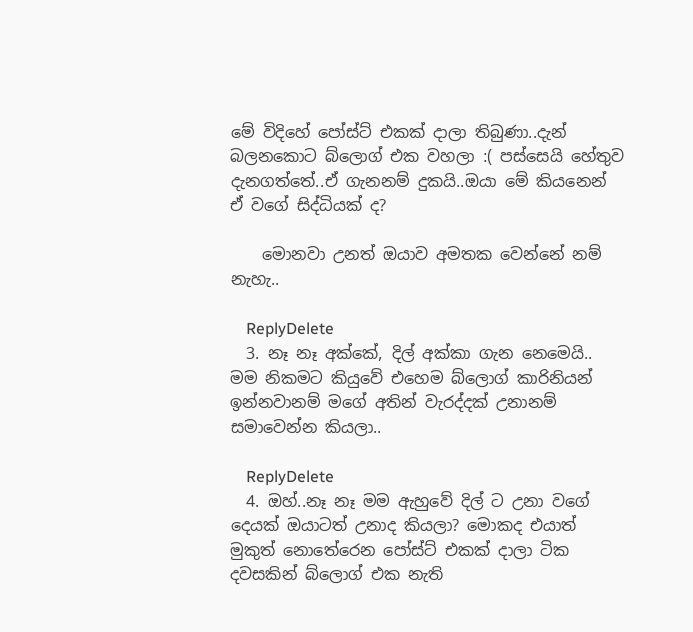මේ විදිහේ පෝස්ට් එකක් දාලා තිබුණා..දැන් බලනකොට බ්ලොග් එක වහලා :( පස්සෙයි හේතුව දැනගත්තේ..ඒ ගැනනම් දුකයි..ඔයා මේ කියනෙන් ඒ වගේ සිද්ධියක් ද?

    මොනවා උනත් ඔයාව අමතක වෙන්නේ නම් නැහැ..

    ReplyDelete
  3. නෑ නෑ අක්කේ, දිල් අක්කා ගැන නෙමෙයි.. මම නිකමට කියුවේ එහෙම බ්ලොග් කාරිනියන් ඉන්නවානම් මගේ අතින් වැරද්දක් උනානම් සමාවෙන්න කියලා..

    ReplyDelete
  4. ඔහ්..නෑ නෑ මම ඇහුවේ දිල් ට උනා වගේ දෙයක් ඔයාටත් උනාද කියලා? මොකද එයාත් මුකුත් නොතේරෙන පෝස්ට් එකක් දාලා ටික දවසකින් බ්ලොග් එක නැති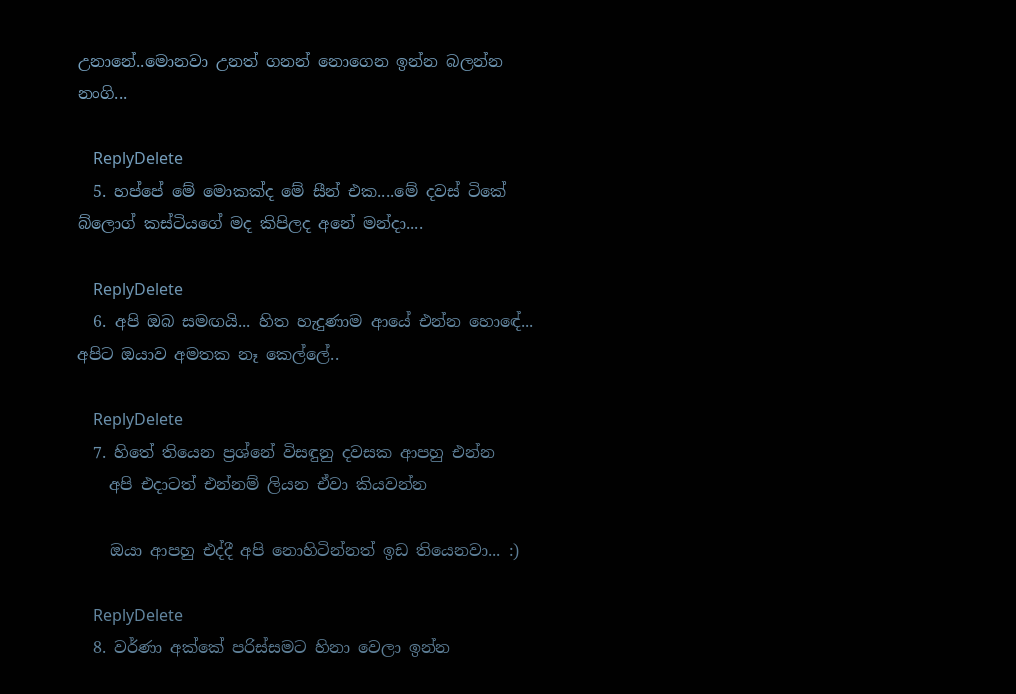උනානේ..මොනවා උනත් ගනන් නොගෙන ඉන්න බලන්න නංගි...

    ReplyDelete
  5. හප්පේ මේ මොකක්ද මේ සීන් එක....මේ දවස් ටිකේ බ්ලොග් කස්ටියගේ මද කිපිලද අනේ මන්දා....

    ReplyDelete
  6. අපි ඔබ සමඟයි... හිත හැදුණාම ආයේ එන්න හොඳේ... අපිට ඔයාව අමතක නෑ කෙල්ලේ..

    ReplyDelete
  7. හිතේ තියෙන ප්‍රශ්නේ විසඳුනු දවසක ආපහු එන්න
    අපි එදාටත් එන්නම් ලියන ඒවා කියවන්න

    ඔයා ආපහු එද්දී අපි නොහිටින්නත් ඉඩ තියෙනවා... :)

    ReplyDelete
  8. වර්ණා අක්කේ පරිස්සමට හිනා වෙලා ඉන්න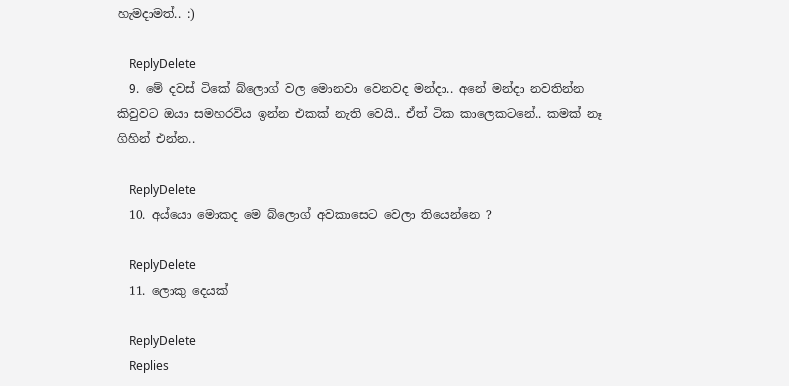හැමදාමත්.. :)

    ReplyDelete
  9. මේ දවස් ටිකේ බ්ලොග් වල මොනවා වෙනවද මන්දා.. අනේ මන්දා නවතින්න කිවුවට ඔයා සමහරවිය ඉන්න එකක් නැති වෙයි.. ඒත් ටික කාලෙකටනේ.. කමක් නෑ ගිහින් එන්න..

    ReplyDelete
  10. අය්යො මොකද මෙ බ්ලොග් අවකාසෙට වෙලා තියෙන්නෙ ?

    ReplyDelete
  11. ලොකු දෙයක්

    ReplyDelete
    Replies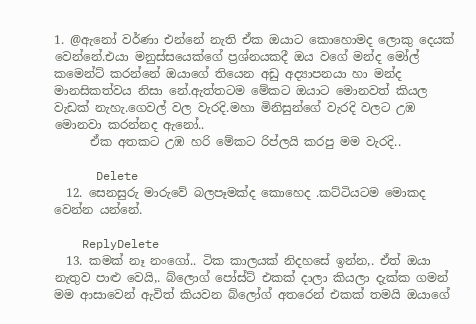1. @ඇනෝ වර්ණා එන්නේ නැති ඒක ඔයාට කොහොමද ලොකු දෙයක් වෙන්නේ.එයා මනුස්සයෙක්ගේ ප්‍රශ්නයකදී ඔය වගේ මන්ද මෝල් කමෙන්ට් කරන්නේ ඔයාගේ තියෙන අඩු අද්‍යාපනයා හා මන්ද මානසිකත්වය නිසා නේ.ඇත්තටම මේකට ඔයාට මොනවත් කියල වැඩක් නැහැ.ගෙවල් වල වැරදි.මහා මිනිසුන්ගේ වැරදි වලට උඹ මොනවා කරන්නද ඇනෝ..
      ඒක අතකට උඹ හරි මේකට රිප්ලයි කරපු මම වැරදි..

      Delete
  12. සෙනසුරු මාරුවේ බලපෑමක්ද කොහෙද .කට්ටියටම මොකද වෙන්න යන්නේ.

    ReplyDelete
  13. කමක් නෑ නංගෝ.. ටික කාලයක් නිදහසේ ඉන්න,. ඒත් ඔයා නැතුව පාළු වෙයි,. බ්ලොග් පෝස්ට් එකක් දාලා කියලා දැක්ක ගමන් මම ආසාවෙන් ඇවිත් කියවන බ්ලෝග් අතරෙන් එකක් තමයි ඔයාගේ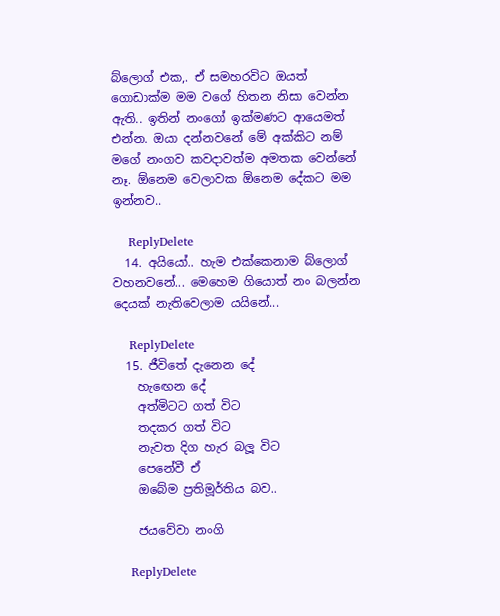බ්ලොග් එක,. ඒ සමහරවිට ඔයත් ගොඩාක්ම මම වගේ හිතන නිසා වෙන්න ඇති.. ඉතින් නංගෝ ඉක්මණට ආයෙමත් එන්න. ඔයා දන්නවනේ මේ අක්කිට නම් මගේ නංගව කවදාවත්ම අමතක වෙන්නේ නෑ. ඕනෙම වෙලාවක ඕනෙම දේකට මම ඉන්නව..

    ReplyDelete
  14. අයියෝ.. හැම එක්කෙනාම බ්ලොග් වහනවනේ... මෙහෙම ගියොත් නං බලන්න දෙයක් නැතිවෙලාම යයිනේ...

    ReplyDelete
  15. ජීවිතේ දැනෙන දේ
    හැඟෙන දේ
    අත්මිටට ගත් විට
    තදකර ගත් විට
    නැවත දිග හැර බලූ විට
    පෙනේවී ඒ
    ඔබේම ප්‍රතිමූර්තිය බව..

    ජයවේවා නංගි

    ReplyDelete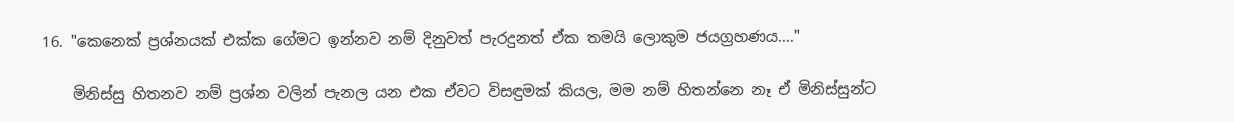16. "කෙනෙක් ප්‍රශ්නයක් එක්ක ගේමට ඉන්නව නම් දිනුවත් පැරදුනත් ඒක තමයි ලොකුම ජයග්‍රහණය...."

    මිනිස්සු හිතනව නම් ප්‍රශ්න වලින් පැනල යන එක ඒවට විසඳුමක් කියල, මම නම් හිතන්නෙ නෑ ඒ මිනිස්සුන්ට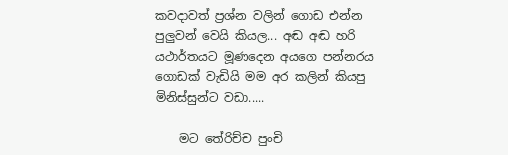කවදාවත් ප්‍රශ්න වලින් ගොඩ එන්න පුලුවන් වෙයි කියල... අඬ අඬ හරි යථාර්තයට මූණදෙන අයගෙ පන්නරය ගොඩක් වැඩියි මම අර කලින් කියපු මිනිස්සුන්ට වඩා.....

    මට තේරිච්ච පුංචි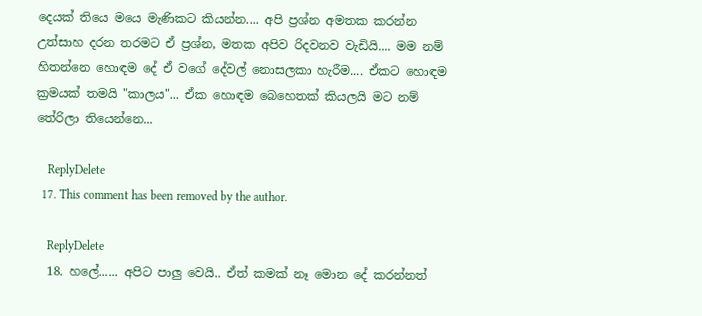දෙයක් තියෙ මයෙ මැණිකට කියන්න.... අපි ප්‍රශ්න අමතක කරන්න උත්සාහ දරන තරමට ඒ ප්‍රශ්න, මතක අපිව රිදවනව වැඩියි.... මම නම් හිතන්නෙ හොඳම දේ ඒ වගේ දේවල් නොසලකා හැරීම.... ඒකට හොඳම ක්‍රමයක් තමයි "කාලය"... ඒක හොඳම බෙහෙතක් කියලයි මට නම් තේරිලා තියෙන්නෙ...

    ReplyDelete
  17. This comment has been removed by the author.

    ReplyDelete
  18. හලේ...... අපිට පාලු වෙයි.. ඒත් කමක් නෑ මොන දේ කරන්නත්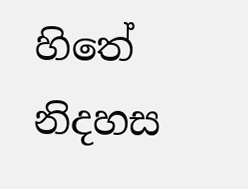හිතේ නිදහස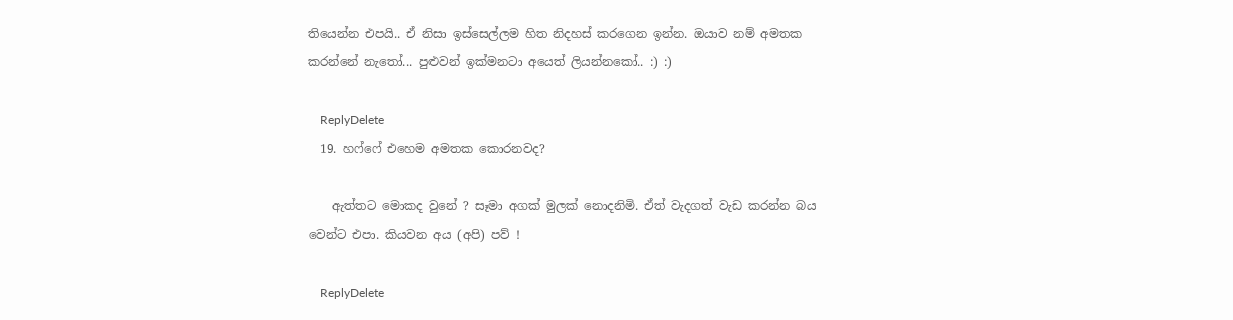තියෙන්න එපයි.. ඒ නිසා ඉස්සෙල්ලම හිත නිදහස් කරගෙන ඉන්න. ඔයාව නම් අමතක කරන්නේ නැතෝ... පුළුවන් ඉක්මනටා අයෙත් ලියන්නකෝ.. :) :)

    ReplyDelete
  19. හෆ්ෆේ එහෙම අමතක කොරනවද?

    ඇත්තට මොකද වුනේ ? සෑමා අගක් මුලක් නොදනිමි. ඒත් වැදගත් වැඩ කරන්න බය වෙන්ට එපා. කියවන අය (අපි) පව් !

    ReplyDelete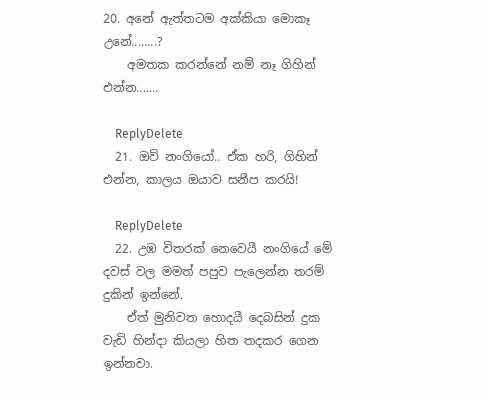20. අනේ ඇත්තටම අක්කියා මොකෑ උනේ........?
    අමතක කරන්නේ නම් නෑ ගිහින් එන්න.......

    ReplyDelete
  21. ඔව් නංගියෝ.. ඒක හරි, ගිහින් එන්න, කාලය ඔයාව සනීප කරයි!

    ReplyDelete
  22. උඹ විතරක් නෙවෙයී නංගියේ මේ දවස් වල මමත් පපුව පැලෙන්න තරම් දුකින් ඉන්නේ.
    ඒත් මුනිවත හොදයී දෙබසින් දුක වැඩි හින්දා කියලා හිත තදකර ගෙන ඉන්නවා.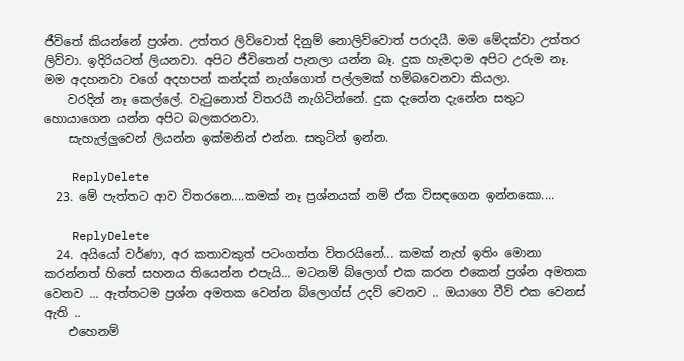ජීවිතේ කියන්නේ ප්‍රශ්න. උත්තර ලිව්වොත් දිනුම් නොලිව්වොත් පරාදයී. මම මේදක්වා උත්තර ලිව්වා. ඉදිරියටත් ලියනවා. අපිට ජීවිතෙන් පැනලා යන්න බෑ. දුක හැමදාම අපිට උරුම නෑ. මම අදහනවා වගේ අදහපන් කන්දක් නැග්ගොත් පල්ලමක් හම්බවෙනවා කියලා.
    වරදින් නෑ කෙල්ලේ. වැටුනොත් විතරයී නැගිටින්නේ. දුක දැනේන දැනේන සතුට හොයාගෙන යන්න අපිට බලකරනවා.
    සැහැල්ලුවෙන් ලියන්න ඉක්මනින් එන්න. සතුටින් ඉන්න.

    ReplyDelete
  23. මේ පැත්තට ආව විතරනෙ....කමක් නෑ ප්‍රශ්නයක් නම් ඒක විසඳගෙන ඉන්නකො....

    ReplyDelete
  24. අයියෝ වර්ණා, අර කතාවකුත් පටංගත්ත විතරයිනේ... කමක් නැහ් ඉතිං මොනා කරන්නත් හිතේ සහනය තියෙන්න එපැයි... මටනම් බ්ලොග් එක කරන එකෙන් ප්‍රශ්න අමතක වෙනව ... ඇත්තටම ප්‍රශ්න අමතක වෙන්න බ්ලොග්ස් උදව් වෙනව .. ඔයාගෙ වීව් එක වෙනස් ඇති ..
    එහෙනම්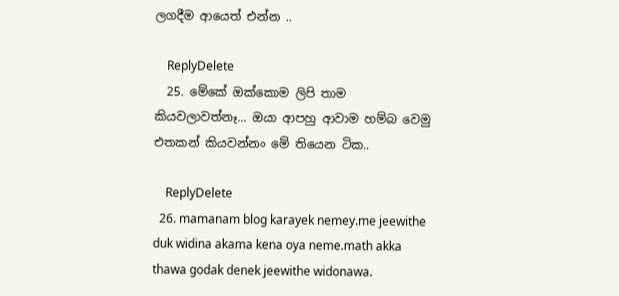ලගදීම ආයෙත් එන්න ..

    ReplyDelete
  25. මේකේ ඔක්කොම ලිපි තාම කියවලාවත්නෑ... ඔයා ආපහු ආවාම හම්බ වෙමු එතකන් කියවන්නං මේ තියෙන ටික..

    ReplyDelete
  26. mamanam blog karayek nemey.me jeewithe duk widina akama kena oya neme.math akka thawa godak denek jeewithe widonawa.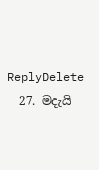ReplyDelete
  27. මදැයි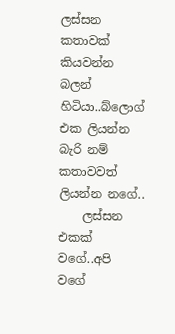ලස්සන කතාවක් කියවන්න බලන් හිටියා..බ්ලොග් එක ලියන්න බැරි නම් කතාවවත් ලියන්න නගේ..
    ලස්සන එකක් වගේ..අපි වගේ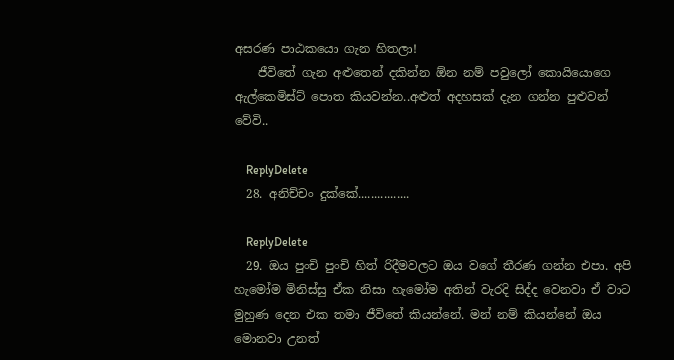අසරණ පාඨකයො ගැන හිතලා!
    ජීවිතේ ගැන අළුතෙන් දකින්න ඕන නම් පවුලෝ කොයියොගෙ ඇල්කෙමිස්ට් පොත කියවන්න..අළුත් අදහසක් දැන ගන්න පුළුවන් වේවි..

    ReplyDelete
  28. අනිච්චං දුක්කේ................

    ReplyDelete
  29. ඔය පුංචි පුංචි හිත් රිදීමවලට ඔය වගේ තීරණ ගන්න එපා. අපි හැමෝම මිනිස්සු ඒක නිසා හැමෝම අතින් වැරදි සිද්ද වෙනවා ඒ වාට මුහුණ දෙන එක තමා ජීවිතේ කියන්නේ. මන් නම් කියන්නේ ඔය මොනවා උනත්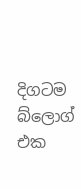දිගටම බ්ලොග් එක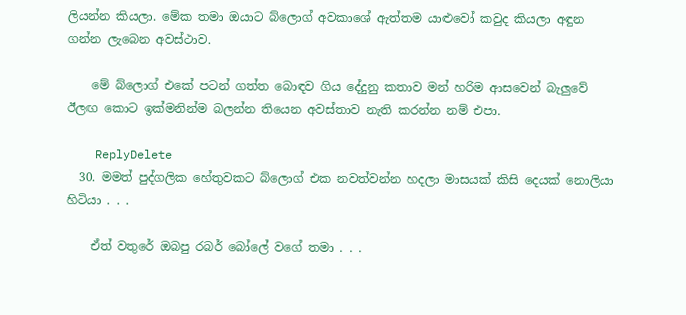ලියන්න කියලා. මේක තමා ඔයාට බ්ලොග් අවකාශේ ඇත්තම යාළුවෝ කවුද කියලා අඳුන ගන්න ලැබෙන අවස්ථාව.

    මේ බ්ලොග් එකේ පටන් ගත්ත බොඳව ගිය දේදුනු කතාව මන් හරිම ආසවෙන් බැලුවේ ඊලඟ කොට ඉක්මනින්ම බලන්න තියෙන අවස්තාව නැති කරන්න නම් එපා.

    ReplyDelete
  30. මමත් පුද්ගලික හේතුවකට බ්ලොග් එක නවත්වන්න හදලා මාසයක් කිසි දෙයක් නොලියා හිටියා . . .

    ඒත් වතුරේ ඔබපු රබර් බෝලේ වගේ තමා . . .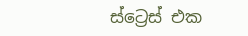ස්ට්‍රෙස් එක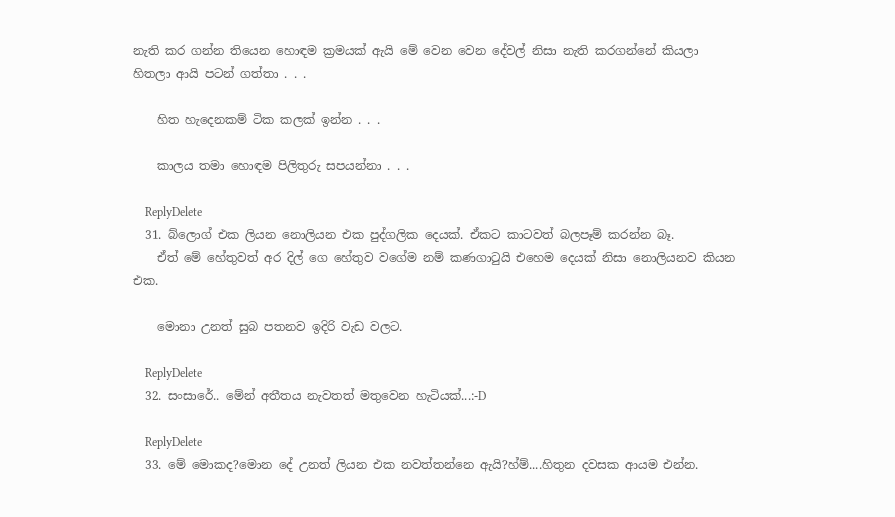නැති කර ගන්න තියෙන හොඳම ක්‍රමයක් ඇයි මේ වෙන වෙන දේවල් නිසා නැති කරගන්නේ කියලා හිතලා ආයි පටන් ගත්තා . . .

    හිත හැදෙනකම් ටික කලක් ඉන්න . . .

    කාලය තමා හොඳම පිලිතුරු සපයන්නා . . .

    ReplyDelete
  31. බ්ලොග් එක ලියන නොලියන එක පුද්ගලික දෙයක්. ඒකට කාටවත් බලපෑම් කරන්න බෑ.
    ඒත් මේ හේතුවත් අර දිල් ගෙ හේතුව වගේම නම් කණගාටුයි එහෙම දෙයක් නිසා නොලියනව කියන එක.

    මොනා උනත් සුබ පතනව ඉදිරි වැඩ වලට.

    ReplyDelete
  32. සංසාරේ.. මේන් අතීතය නැවතත් මතුවෙන හැටියක්...:-D

    ReplyDelete
  33. මේ මොකද?මොන දේ උනත් ලියන එක නවත්තන්නෙ ඇයි?හ්ම්....හිතුන දවසක ආයම එන්න.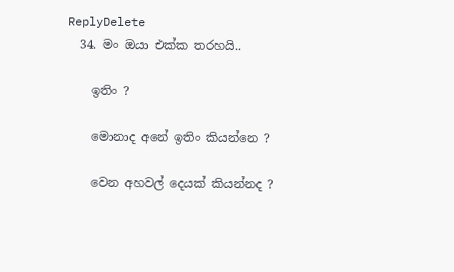ReplyDelete
  34. මං ඔයා එක්ක තරහයි..

    ඉතිං ?

    මොනාද අනේ ඉතිං කියන්නෙ ?

    වෙන අහවල් දෙයක් කියන්නද ?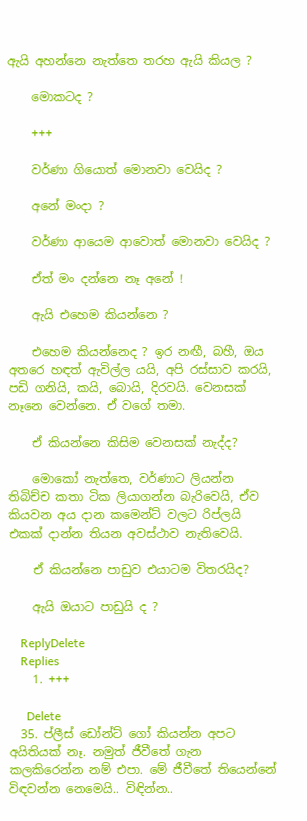ඇයි අහන්නෙ නැත්තෙ තරහ ඇයි කියල ?

    මොකටද ?

    +++

    වර්ණා ගියොත් මොනවා වෙයිද ?

    අනේ මංදා ?

    වර්ණා ආයෙම ආවොත් මොනවා වෙයිද ?

    ඒත් මං දන්නෙ නෑ අනේ !

    ඇයි එහෙම කියන්නෙ ?

    එහෙම කියන්නෙද ? ඉර නඟී, බහී, ඔය අතරෙ හඳත් ඇවිල්ල යයි, අපි රස්සාව කරයි, පඩි ගනියි, කයි, බොයි, දිරවයි. වෙනසක් නෑනෙ වෙන්නෙ. ඒ වගේ තමා.

    ඒ කියන්නෙ කිසිම වෙනසක් නැද්ද?

    මොකෝ නැත්තෙ, වර්ණාට ලියන්න තිබිච්ච කතා ටික ලියාගන්න බැරිවෙයි, ඒව කියවන අය දාන කමෙන්ට් වලට රිප්ලයි එකක් දාන්න තියන අවස්ථාව නැතිවෙයි.

    ඒ කියන්නෙ පාඩුව එයාටම විතරයිද?

    ඇයි ඔයාට පාඩුයි ද ?

    ReplyDelete
    Replies
    1. +++

      Delete
  35. ප්ලීස් ඩෝන්ට් ගෝ කියන්න අපට අයිතියක් නෑ. නමුත් ජීවීතේ ගැන කලකිරෙන්න නම් එපා. මේ ජීවීතේ තියෙන්නේ විඳවන්න නෙමෙයි.. විඳින්න..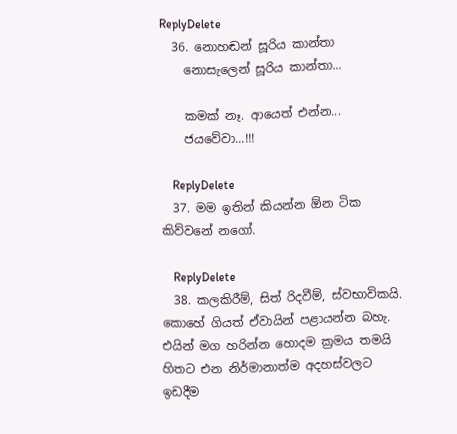ReplyDelete
  36. නොහඬන් සූරිය කාන්තා
    නොසැලෙන් සූරිය කාන්තා...

    කමක් නෑ. ආයෙත් එන්න...
    ජයවේවා...!!!

    ReplyDelete
  37. මම ඉතින් කියන්න ඕන ටික කිව්වනේ නගෝ.

    ReplyDelete
  38. කලකිරීම්, සිත් රිදවීම්, ස්වභාවිකයි. කොහේ ගියත් ඒවායින් පළායන්න බහැ. එයින් මග හරින්න හොදම ක්‍රමය තමයි හිතට එන නිර්මානාත්ම අදහස්වලට ඉඩදීම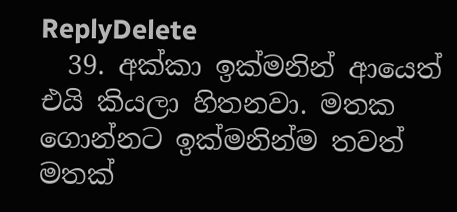ReplyDelete
  39. අක්කා ඉක්මනින් ආයෙත් එයි කියලා හිතනවා. මතක ගොන්නට ඉක්මනින්ම තවත් මතක්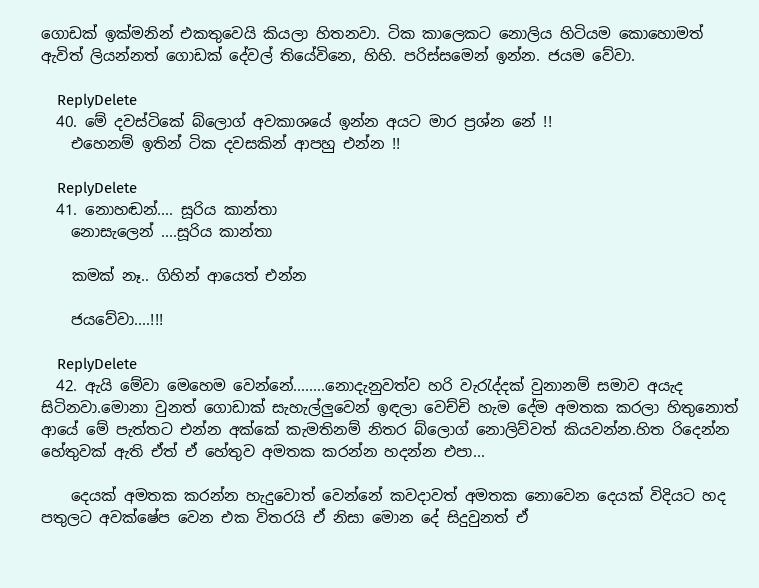ගොඩක් ඉක්මනින් එකතුවෙයි කියලා හිතනවා. ටික කාලෙකට නොලිය හිටියම කොහොමත් ඇවිත් ලියන්නත් ගොඩක් දේවල් තියේවිනෙ, හිහි. පරිස්සමෙන් ඉන්න. ජයම වේවා.

    ReplyDelete
  40. මේ දවස්ටිකේ බ්ලොග් අවකාශයේ ඉන්න අයට මාර ප්‍රශ්න නේ !!
    එහෙනම් ඉතින් ටික දවසකින් ආපහු එන්න !!

    ReplyDelete
  41. නොහඬන්.... සූරිය කාන්තා
    නොසැලෙන් ....සූරිය කාන්තා

    කමක් නෑ.. ගිහින් ආයෙත් එන්න

    ජයවේවා....!!!

    ReplyDelete
  42. ඇයි මේවා මෙහෙම වෙන්නේ........නොදැනුවත්ව හරි වැරැද්දක් වුනානම් සමාව අයැද සිටිනවා.මොනා වුනත් ගොඩාක් සැහැල්ලුවෙන් ඉඳලා වෙච්චි හැම දේම අමතක කරලා හිතුනොත් ආයේ මේ පැත්තට එන්න අක්කේ කැමතිනම් නිතර බ්ලොග් නොලිව්වත් කියවන්න.හිත රිදෙන්න හේතුවක් ඇති ඒත් ඒ හේතුව අමතක කරන්න හදන්න එපා...

    දෙයක් අමතක කරන්න හැදුවොත් වෙන්නේ කවදාවත් අමතක නොවෙන දෙයක් විදියට හද පතුලට අවක්ෂේප වෙන එක විතරයි ඒ නිසා මොන දේ සිදුවුනත් ඒ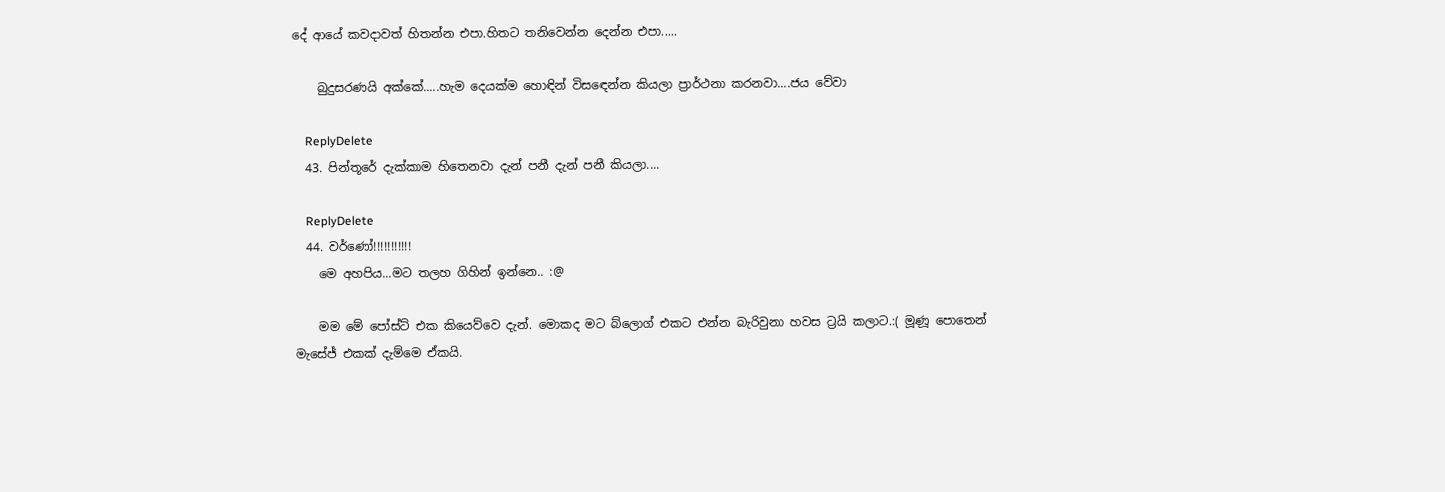දේ ආයේ කවදාවත් හිතන්න එපා.හිතට තනිවෙන්න දෙන්න එපා.....

    බුදුසරණයි අක්කේ.....හැම දෙයක්ම හොඳින් විසඳෙන්න කියලා ප්‍රාර්ථනා කරනවා....ජය වේවා

    ReplyDelete
  43. පින්තූරේ දැක්කාම හිතෙනවා දැන් පනී දැන් පනී කියලා....

    ReplyDelete
  44. වර්ණෝ!!!!!!!!!!!
    මෙ අහපිය...මට තලහ ගිහින් ඉන්නෙ.. :@

    මම මේ පෝස්ට් එක කියෙව්වෙ දැන්. මොකද මට බ්ලොග් එකට එන්න බැරිවුනා හවස ට්‍රයි කලාට.:( මූණූ පොතෙන් මැසේජ් එකක් දැම්මෙ ඒකයි.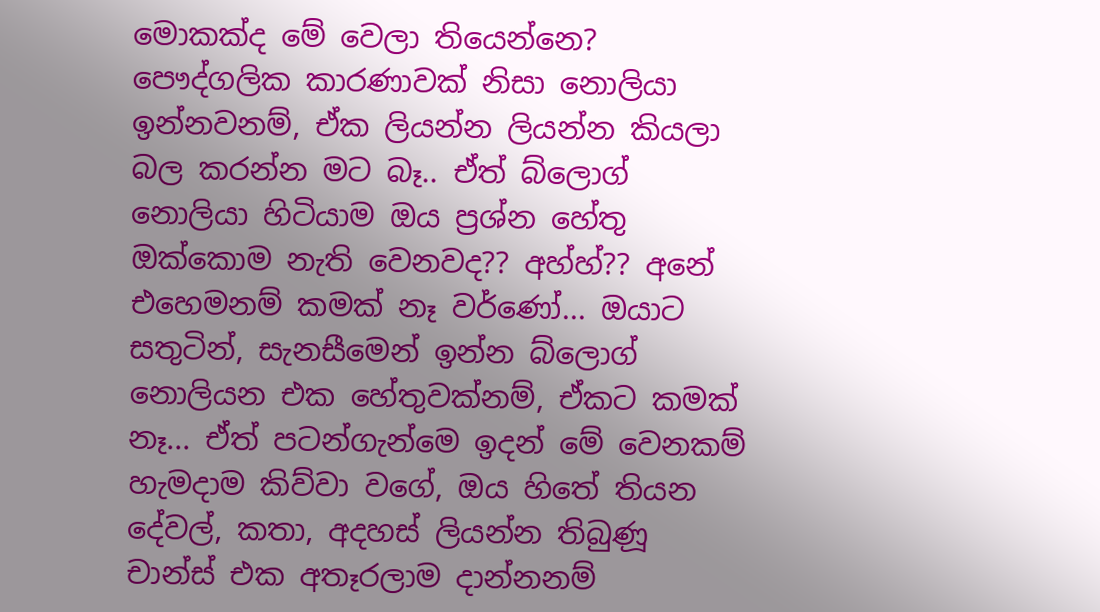මොකක්ද මේ වෙලා තියෙන්නෙ? පෞද්ගලික කාරණාවක් නිසා නොලියා ඉන්නවනම්, ඒක ලියන්න ලියන්න කියලා බල කරන්න මට බෑ.. ඒත් බ්ලොග් නොලියා හිටියාම ඔය ප්‍රශ්න හේතු ඔක්කොම නැති වෙනවද?? අහ්හ්?? අනේ එහෙමනම් කමක් නෑ වර්ණෝ... ඔයාට සතුටින්, සැනසීමෙන් ඉන්න බ්ලොග් නොලියන එක හේතුවක්නම්, ඒකට කමක් නෑ... ඒත් පටන්ගැන්මෙ ඉදන් මේ වෙනකම් හැමදාම කිව්වා වගේ, ඔය හිතේ තියන දේවල්, කතා, අදහස් ලියන්න තිබුණූ චාන්ස් එක අතෑරලාම දාන්නනම්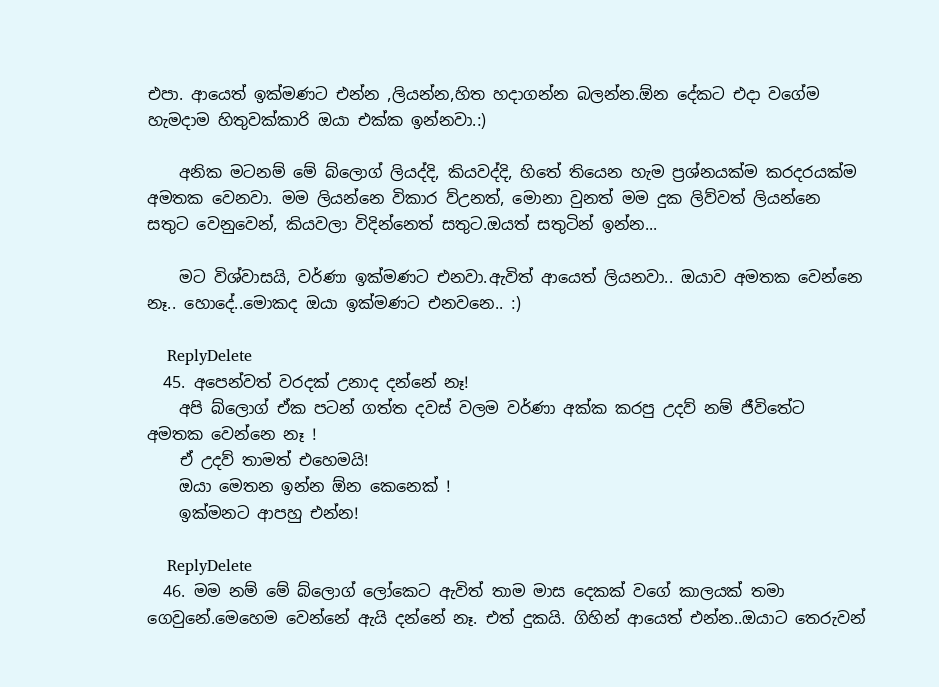එපා. ආයෙත් ඉක්මණට එන්න ,ලියන්න,හිත හදාගන්න බලන්න.ඕන දේකට එදා වගේම හැමදාම හිතුවක්කාරි ඔයා එක්ක ඉන්නවා.:)

    අනික මටනම් මේ බ්ලොග් ලියද්දි, කියවද්දි, හිතේ තියෙන හැම ප්‍රශ්නයක්ම කරදරයක්ම අමතක වෙනවා. මම ලියන්නෙ විකාර ව්උනත්, මොනා වුනත් මම දුක ලිව්වත් ලියන්නෙ සතුට වෙනුවෙන්, කියවලා විදින්නෙත් සතුට.ඔයත් සතුටින් ඉන්න...

    මට විශ්වාසයි, වර්ණා ඉක්මණට එනවා.ඇවිත් ආයෙත් ලියනවා.. ඔයාව අමතක වෙන්නෙ නෑ.. හොදේ..මොකද ඔයා ඉක්මණට එනවනෙ.. :)

    ReplyDelete
  45. අපෙන්වත් වරදක් උනාද දන්නේ නෑ!
    අපි බ්ලොග් ඒක පටන් ගත්ත දවස් වලම වර්ණා අක්ක කරපු උදව් නම් ජීවිතේට අමතක වෙන්නෙ නෑ !
    ඒ උදව් තාමත් එහෙමයි!
    ඔයා මෙතන ඉන්න ඕන කෙනෙක් !
    ඉක්මනට ආපහු එන්න!

    ReplyDelete
  46. මම නම් මේ බ්ලොග් ලෝකෙට ඇවිත් තාම මාස දෙකක් වගේ කාලයක් තමා ගෙවුනේ.මෙහෙම වෙන්නේ ඇයි දන්නේ නෑ. එත් දුකයි. ගිහින් ආයෙත් එන්න..ඔයාට තෙරුවන්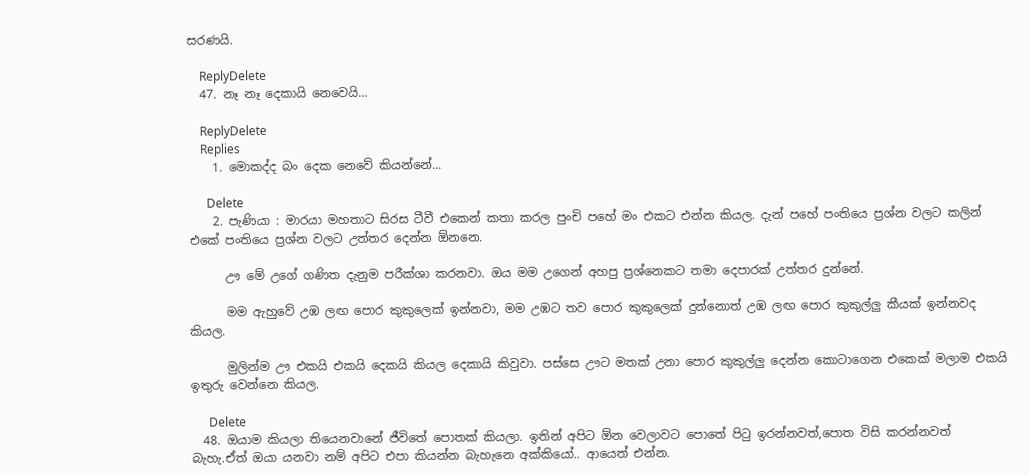සරණයි.

    ReplyDelete
  47. නෑ නෑ දෙකායි නෙවෙයි...

    ReplyDelete
    Replies
    1. මොකද්ද බං දෙක නෙවේ කියන්නේ...

      Delete
    2. පැණියා : මාරයා මහතාට සිරස ටීවී එකෙන් කතා කරල පුංචි පහේ මං එකට එන්න කියල. දැන් පහේ පංතියෙ ප්‍රශ්න වලට කලින් එකේ පංතියෙ ප්‍රශ්න වලට උත්තර දෙන්න ඕනනෙ.

      ඌ මේ උගේ ගණිත දැනුම පරීක්ශා කරනවා. ඔය මම උගෙන් අහපු ප්‍රශ්නෙකට තමා දෙපාරක් උත්තර දුන්නේ.

      මම ඇහුවේ උඹ ලඟ පොර කුකුලෙක් ඉන්නවා, මම උඹට තව පොර කුකුලෙක් දුන්නොත් උඹ ලඟ පොර කුකුල්ලු කීයක් ඉන්නවද කියල.

      මුලින්ම ඌ එකයි එකයි දෙකයි කියල දෙකායි කිවුවා. පස්සෙ ඌට මතක් උනා පොර කුකුල්ලු දෙන්න කොටාගෙන එකෙක් මලාම එකයි ඉතුරු වෙන්නෙ කියල.

      Delete
  48. ඔයාම කියලා තියෙනවානේ ජීවිතේ පොතක් කියලා. ඉතින් අපිට ඕන වෙලාවට පො‍තේ පිටු ඉරන්නවත්,පොත විසි කරන්නවත් බැහැ.ඒත් ඔයා යනවා නම් අපිට එපා කියන්න බැහැනෙ අක්කියෝ.. ආයෙත් එන්න.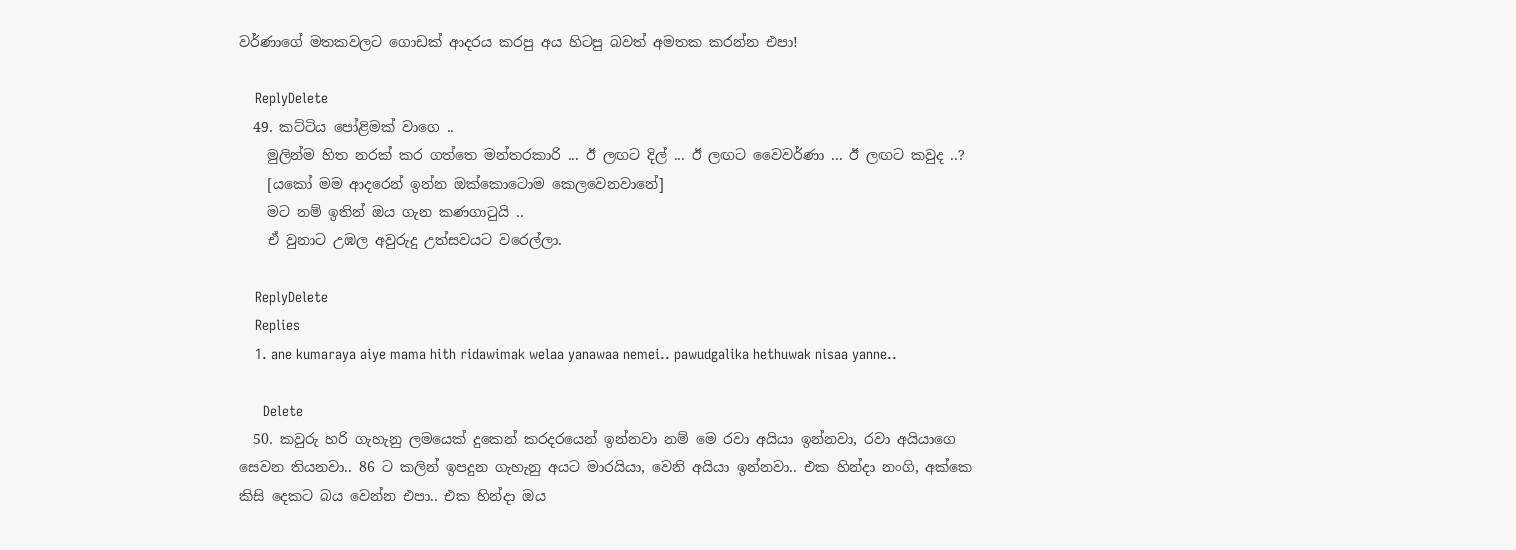වර්ණාගේ මතකවලට ගොඩක් ආදරය කරපු අය හිටපු බවත් අමතක කරන්න එපා!

    ReplyDelete
  49. කට්ටිය පෝළිමක් වාගෙ ..
    මුලින්ම හිත නරක් කර ගත්තෙ මන්තරකාරි ... ඊ ලඟට දිල් ... ඊ ලඟට වෛවර්ණා ... ඊ ලඟට කවුද ..?
    [යකෝ මම ආදරෙන් ඉන්න ඔක්කොටොම කෙලවෙනවානේ]
    මට නම් ඉතින් ඔය ගැන කණගාටුයි ..
    ඒ වුනාට උඹල අවුරුදු උත්සවයට වරෙල්ලා.

    ReplyDelete
    Replies
    1. ane kumaraya aiye mama hith ridawimak welaa yanawaa nemei.. pawudgalika hethuwak nisaa yanne..

      Delete
  50. කවුරු හරි ගැහැනු ලමයෙක් දුකෙන් කරදරයෙන් ඉන්නවා නම් මෙ රවා අයියා ඉන්නවා, රවා අයියාගෙ සෙවන තියනවා.. 86 ට කලින් ඉපදුන ගැහැනු අයට මාරයියා, වෙනි අයියා ඉන්නවා.. එක හින්දා නංගි, අක්කෙ කිසි දෙකට බය වෙන්න එපා.. එක හින්දා ඔය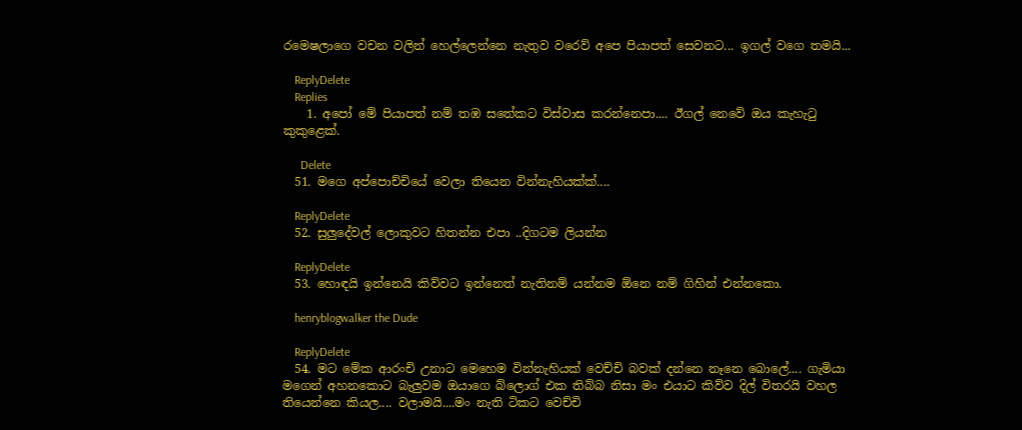රමෙෂලාගෙ වචන වලින් හෙල්ලෙන්නෙ නැතුව වරෙව් අපෙ පියාපත් සෙවනට... ඉගල් වගෙ තමයි...

    ReplyDelete
    Replies
    1. අපෝ මේ පියාපත් නම් තඹ සතේකට විස්වාස කරන්නෙපා.... ඊගල් නෙවේ ඔය කැහැටු කුකුළෙක්.

      Delete
  51. මගෙ අප්පොච්චියේ වෙලා තියෙන වින්නැහියක්ක්....

    ReplyDelete
  52. සුලුදේවල් ලොකුවට හිතන්න එපා ..දිගටම ලියන්න

    ReplyDelete
  53. හොඳයි ඉන්නෙයි කිව්වට ඉන්නෙත් නැතිනම් යන්නම ඕනෙ නම් ගිහින් එන්නකො.

    henryblogwalker the Dude

    ReplyDelete
  54. මට මේක ආරංචි උනාට මෙහෙම වින්නැහියක් වෙච්චි බවක් දන්නෙ නෑනෙ බොලේ.... ගැමියා මගෙන් අහනකොට බැලුවම ඔයාගෙ බ්ලොග් එක තිබ්බ නිසා මං එයාට කිව්ව දිල් විතරයි වහල තියෙන්නෙ කියල.... වලාමයි....මං නැති ටිකට වෙච්චි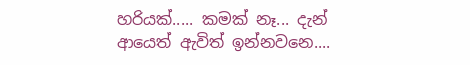හරියක්..... කමක් නෑ... දැන් ආයෙත් ඇවිත් ඉන්නවනෙ....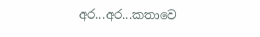අර...අර...කතාවෙ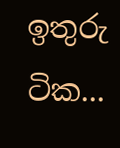ඉතුරු ටික...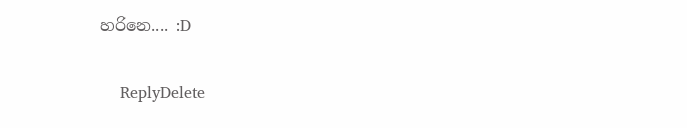හරිනෙ.... :D

    ReplyDelete